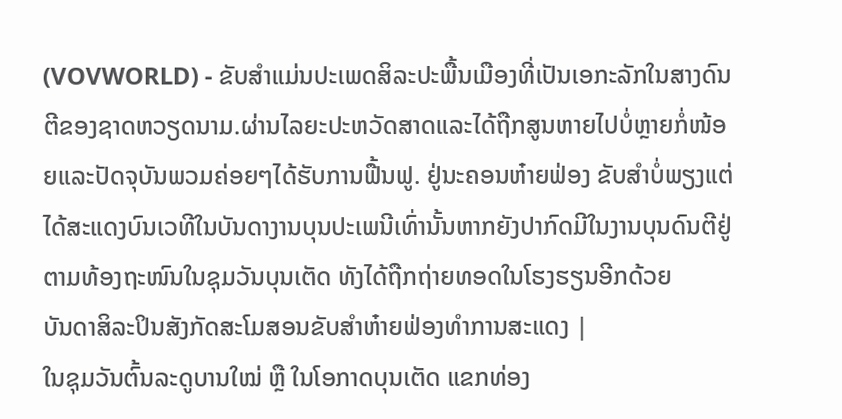(VOVWORLD) - ຂັບສຳແມ່ນປະເພດສິລະປະພື້ນເມືອງທີ່ເປັນເອກະລັກໃນສາງດົນຕີຂອງຊາດຫວຽດນາມ.ຜ່ານໄລຍະປະຫວັດສາດແລະໄດ້ຖືກສູນຫາຍໄປບໍ່ຫຼາຍກໍ່ໜ້ອຍແລະປັດຈຸບັນພວມຄ່ອຍໆໄດ້ຮັບການຟື້ນຟູ. ຢູ່ນະຄອນຫ໋າຍຟ່ອງ ຂັບສຳບໍ່ພຽງແຕ່ໄດ້ສະແດງບົນເວທີໃນບັນດາງານບຸນປະເພນີເທົ່ານັ້ນຫາກຍັງປາກົດມີໃນງານບຸນດົນຕີຢູ່ຕາມທ້ອງຖະໜົນໃນຊຸມວັນບຸນເຕັດ ທັງໄດ້ຖືກຖ່າຍທອດໃນໂຮງຮຽນອີກດ້ວຍ
ບັນດາສິລະປິນສັງກັດສະໂມສອນຂັບສຳຫ໋າຍຟ່ອງທຳການສະແດງ |
ໃນຊຸມວັນຕົ້ນລະດູບານໃໝ່ ຫຼື ໃນໂອກາດບຸນເຕັດ ແຂກທ່ອງ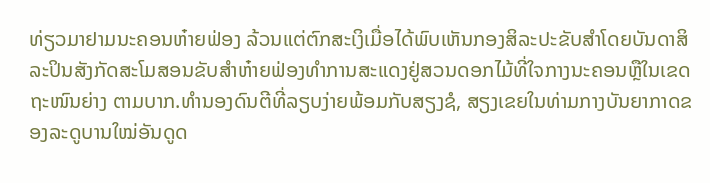ທ່ຽວມາຢາມນະຄອນຫ໋າຍຟ່ອງ ລ້ວນແຕ່ຕົກສະເງິເມື່ອໄດ້ພົບເຫັນກອງສິລະປະຂັບສຳໂດຍບັນດາສິລະປິນສັງກັດສະໂມສອນຂັບສຳຫ໋າຍຟ່ອງທຳການສະແດງຢູ່ສວນດອກໄມ້ທີ່ໃຈກາງນະຄອນຫຼືໃນເຂດຖະໜົນຍ່າງ ຕາມບາກ.ທຳນອງດົນຕີທີ່ລຽບງ່າຍພ້ອມກັບສຽງຊໍ, ສຽງເຂຍໃນທ່າມກາງບັນຍາກາດຂອງລະດູບານໃໝ່ອັນດູດ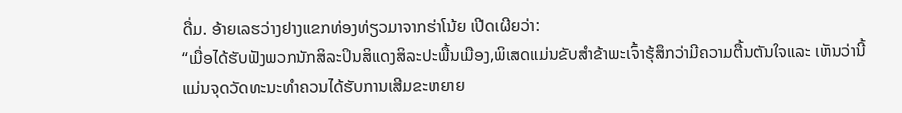ດື່ມ. ອ້າຍເລຮວ່າງຢາງແຂກທ່ອງທ່ຽວມາຈາກຮ່າໂນ້ຍ ເປີດເຜີຍວ່າ:
“ເມື່ອໄດ້ຮັບຟັງພວກນັກສິລະປິນສິແດງສິລະປະພື້ນເມືອງ,ພິເສດແມ່ນຂັບສຳຂ້າພະເຈົ້າຮຸ້ສຶກວ່າມີຄວາມຕື້ນຕັນໃຈແລະ ເຫັນວ່ານີ້ແມ່ນຈຸດວັດທະນະທຳຄວນໄດ້ຮັບການເສີມຂະຫຍາຍ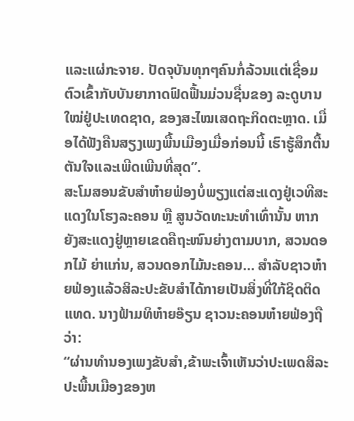ແລະແຜ່ກະຈາຍ. ປັດຈຸບັນທຸກໆຄົນກໍ່ລ້ວນແຕ່ເຊື່ອມຕົວເຂົ້າກັບບັນຍາກາດຟົດຟື້ນມ່ວນຊື່ນຂອງ ລະດູບານໃໝ່ຢູ່ປະເທດຊາດ, ຂອງສະໄໝເສດຖະກິດຕະຫຼາດ. ເມື່ອໄດ້ຟັງຄືນສຽງເພງພື້ນເມືອງເມື່ອກ່ອນນີ້ ເຮົາຮູ້ສຶກຕື້ນຕັນໃຈແລະເພີດເພີນທີ່ສຸດ”.
ສະໂມສອນຂັບສຳຫ໋າຍຟ່ອງບໍ່ພຽງແຕ່ສະແດງຢູ່ເວທີສະແດງໃນໂຮງລະຄອນ ຫຼື ສູນວັດທະນະທຳເທົ່ານັ້ນ ຫາກຍັງສະແດງຢູ່ຫຼາຍເຂດຄືຖະໜົນຍ່າງຕາມບາກ, ສວນດອກໄມ້ ຍ່າແກ່ນ, ສວນດອກໄມ້ນະຄອນ... ສຳລັບຊາວຫ໋າຍຟ່ອງແລ້ວສິລະປະຂັບສຳໄດ້ກາຍເປັນສິ່ງທີ່ໃກ້ຊິດຕິດແທດ. ນາງຟ້າມທິຫ໋າຍອ໊ຽນ ຊາວນະຄອນຫ໋າຍຟ່ອງຖືວ່າ:
“ຜ່ານທຳນອງເພງຂັບສຳ,ຂ້າພະເຈົ້າເຫັນວ່າປະເພດສິລະປະພື້ນເມືອງຂອງຫ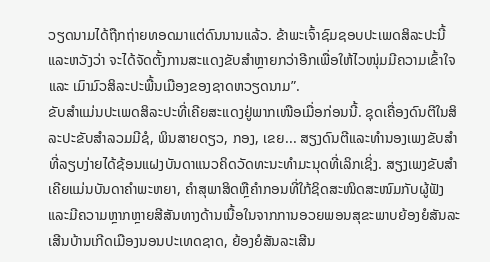ວຽດນາມໄດ້ຖືກຖ່າຍທອດມາແຕ່ດົນນານແລ້ວ. ຂ້າພະເຈົ້າຊົມຊອບປະເພດສິລະປະນີ້ ແລະຫວັງວ່າ ຈະໄດ້ຈັດຕັ້ງການສະແດງຂັບສຳຫຼາຍກວ່າອີກເພື່ອໃຫ້ໄວໜຸ່ມມີຄວາມເຂົ້າໃຈ ແລະ ເມົາມົວສິລະປະພື້ນເມືອງຂອງຊາດຫວຽດນາມ”.
ຂັບສຳແມ່ນປະເພດສິລະປະທີ່ເຄີຍສະແດງຢູ່ພາກເໜືອເມື່ອກ່ອນນີ້. ຊຸດເຄື່ອງດົນຕີໃນສິລະປະຂັບສຳລວມມີຊໍ, ພິນສາຍດຽວ, ກອງ, ເຂຍ... ສຽງດົນຕີແລະທຳນອງເພງຂັບສຳທີ່ລຽບງ່າຍໄດ້ຊ້ອນແຝງບັນດາແນວຄິດວັດທະນະທຳມະນຸດທີ່ເລິກເຊິ່ງ. ສຽງເພງຂັບສຳເຄີຍແມ່ນບັນດາຄຳພະຫຍາ, ຄຳສຸພາສິດຫຼືຄຳກອນທີ່ໃກ້ຊິດສະໜິດສະໜົມກັບຜູ້ຟັງແລະມີຄວາມຫຼາກຫຼາຍສີສັນທາງດ້ານເນື້ອໃນຈາກການອວຍພອນສຸຂະພາບຍ້ອງຍໍສັນລະເສີນບ້ານເກີດເມືອງນອນປະເທດຊາດ, ຍ້ອງຍໍສັນລະເສີນ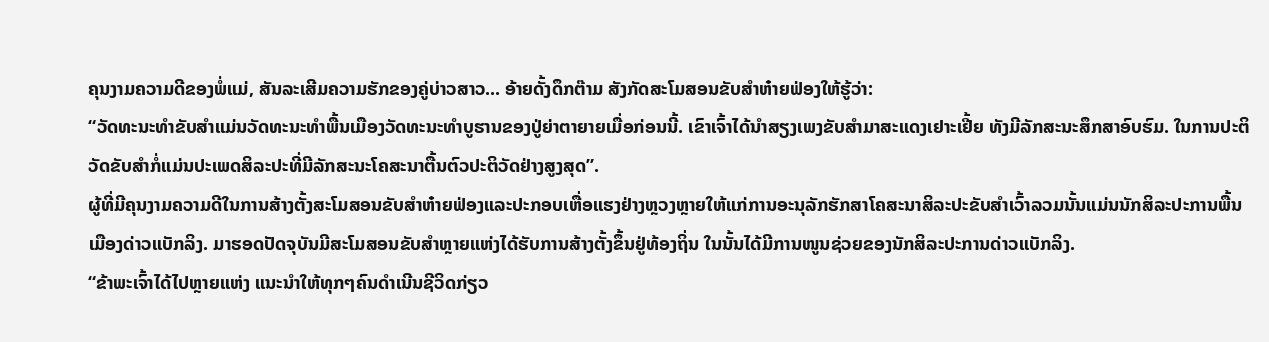ຄຸນງາມຄວາມດີຂອງພໍ່ແມ່, ສັນລະເສີມຄວາມຮັກຂອງຄູ່ບ່າວສາວ... ອ້າຍດັ້ງດຶກຕ໊າມ ສັງກັດສະໂມສອນຂັບສຳຫ໋າຍຟ່ອງໃຫ້ຮູ້ວ່າ:
“ວັດທະນະທຳຂັບສຳແມ່ນວັດທະນະທຳພື້ນເມືອງວັດທະນະທຳບູຮານຂອງປູ່ຍ່າຕາຍາຍເມື່ອກ່ອນນີ້. ເຂົາເຈົ້າໄດ້ນຳສຽງເພງຂັບສຳມາສະແດງເຢາະເຢີ້ຍ ທັງມີລັກສະນະສຶກສາອົບຮົມ. ໃນການປະຕິວັດຂັບສຳກໍ່ແມ່ນປະເພດສິລະປະທີ່ມີລັກສະນະໂຄສະນາຕື້ນຕົວປະຕິວັດຢ່າງສູງສຸດ”.
ຜູ້ທີ່ມີຄຸນງາມຄວາມດີໃນການສ້າງຕັ້ງສະໂມສອນຂັບສຳຫ໋າຍຟ່ອງແລະປະກອບເຫື່ອແຮງຢ່າງຫຼວງຫຼາຍໃຫ້ແກ່ການອະນຸລັກຮັກສາໂຄສະນາສິລະປະຂັບສຳເວົ້າລວມນັ້ນແມ່ນນັກສິລະປະການພື້ນເມືອງດ່າວແບັກລິງ. ມາຮອດປັດຈຸບັນມີສະໂມສອນຂັບສຳຫຼາຍແຫ່ງໄດ້ຮັບການສ້າງຕັ້ງຂຶ້ນຢູ່ທ້ອງຖິ່ນ ໃນນັ້ນໄດ້ມີການໜູນຊ່ວຍຂອງນັກສິລະປະການດ່າວແບັກລິງ.
“ຂ້າພະເຈົ້າໄດ້ໄປຫຼາຍແຫ່ງ ແນະນຳໃຫ້ທຸກໆຄົນດຳເນີນຊີວິດກ່ຽວ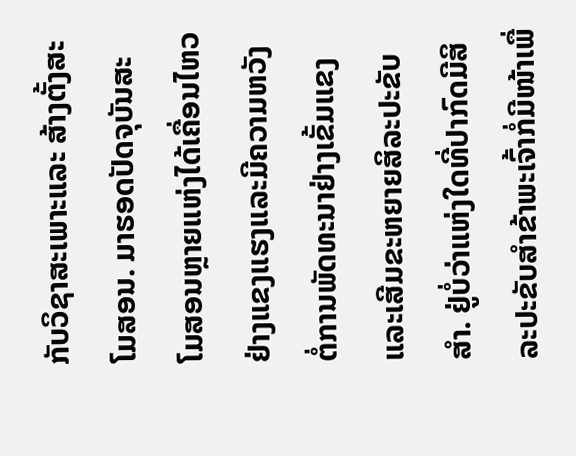ກັບວິຊາສະເພາະແລະ ສ້າງຕັ້ງສະໂມສອນ. ມາຮອດປັດຈຸບັນສະໂມສອນຫຼາຍແຫ່ງໄດ້ເຄື່ອນໄຫວຢ່າງແຂງແຮງແລະມີຄວາມຫວັງຕໍ່ການພັດທະນາຢ່າງເຂັ້ມແຂງແລະເສີມຂະຫຍາຍສິລະປະຂັບສຳ. ຢູ່ບໍ່ວ່າແຫ່ງໃດທີ່ປາກົດມີສິລະປະຂັບສຳຂ້າພະເຈົ້າກໍ່ມີໜ້າເພື່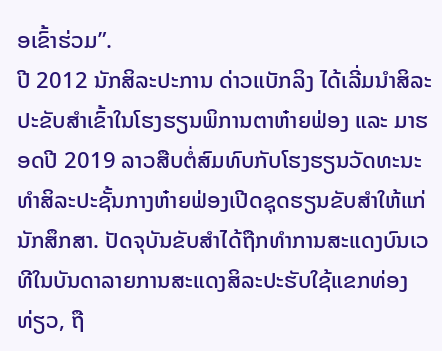ອເຂົ້າຮ່ວມ”.
ປີ 2012 ນັກສິລະປະການ ດ່າວແບັກລິງ ໄດ້ເລີ່ມນຳສິລະປະຂັບສຳເຂົ້າໃນໂຮງຮຽນພິການຕາຫ໋າຍຟ່ອງ ແລະ ມາຮອດປີ 2019 ລາວສືບຕໍ່ສົມທົບກັບໂຮງຮຽນວັດທະນະທຳສິລະປະຊັ້ນກາງຫ໋າຍຟ່ອງເປີດຊຸດຮຽນຂັບສຳໃຫ້ແກ່ນັກສຶກສາ. ປັດຈຸບັນຂັບສຳໄດ້ຖືກທຳການສະແດງບົນເວທີໃນບັນດາລາຍການສະແດງສິລະປະຮັບໃຊ້ແຂກທ່ອງທ່ຽວ, ຖື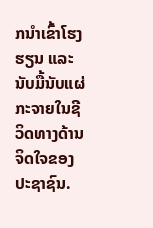ກນຳເຂົ້າໂຮງຮຽນ ແລະ ນັບມື້ນັບແຜ່ກະຈາຍໃນຊີວິດທາງດ້ານຈິດໃຈຂອງປະຊາຊົນ.